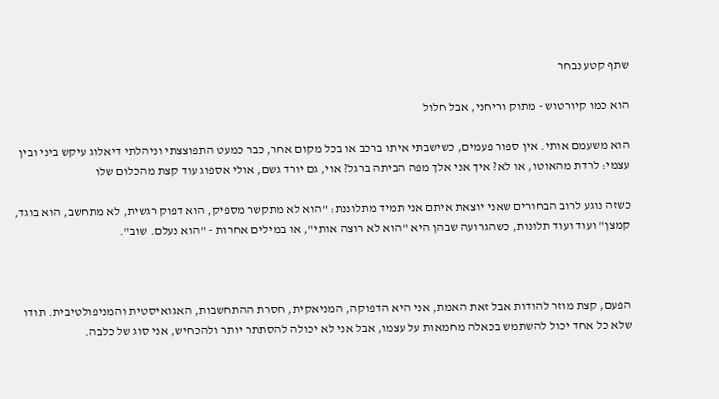שתף קטע נבחר

הוא כמו קיורטוש - מתוק וריחני, אבל חלול

הוא משעמם אותי. אין ספור פעמים, כשישבתי איתו ברכב או בכל מקום אחר, כבר כמעט התפוצצתי וניהלתי דיאלוג עיקש ביני ובין עצמי: לרדת מהאוטו, או לא? איך אני אלך מפה הביתה ברגל? אוי, גם יורד גשם, אולי אספוג עוד קצת מהכלום שלו

כשזה נוגע לרוב הבחורים שאני יוצאת איתם אני תמיד מתלוננת: "הוא לא מתקשר מספיק, הוא דפוק רגשית, לא מתחשב, הוא בוגד, קמצן" ועוד ועוד תלונות, כשהגרועה שבהן היא "הוא לא רוצה אותי", או במילים אחרות - "הוא נעלם. שוב".



הפעם, קצת מוזר להודות אבל זאת האמת, אני היא הדפוקה, המניאקית, חסרת ההתחשבות, האגואיסטית והמניפולטיבית. תודו שלא כל אחד יכול להשתמש בכאלה מחמאות על עצמו, אבל אני לא יכולה להסתתר יותר ולהכחיש, אני סוג של כלבה.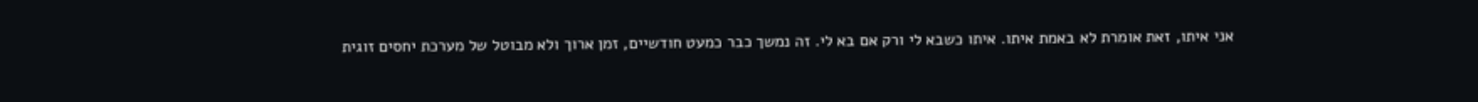אני איתו, זאת אומרת לא באמת איתו. איתו כשבא לי ורק אם בא לי. זה נמשך כבר כמעט חודשיים, זמן ארוך ולא מבוטל של מערכת יחסים זוגית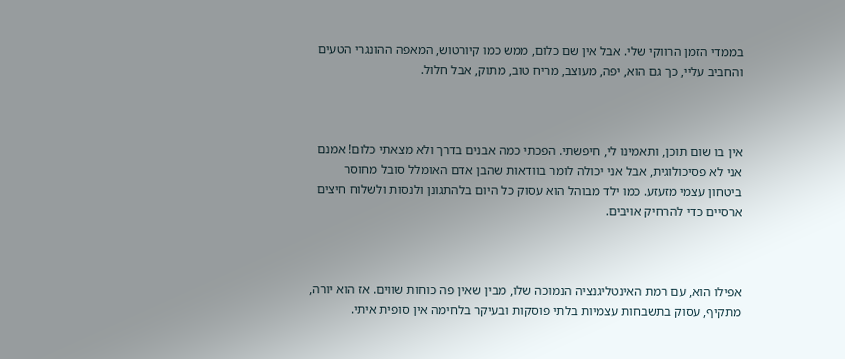בממדי הזמן הרווקי שלי. אבל אין שם כלום, ממש כמו קיורטוש, המאפה ההונגרי הטעים והחביב עליי, כך גם הוא, יפה, מעוצב, מריח טוב, מתוק, אבל חלול.



אין בו שום תוכן, ותאמינו לי, חיפשתי. הפכתי כמה אבנים בדרך ולא מצאתי כלום! אמנם אני לא פסיכולוגית, אבל אני יכולה לומר בוודאות שהבן אדם האומלל סובל מחוסר ביטחון עצמי מזעזע. כמו ילד מבוהל הוא עסוק כל היום בלהתגונן ולנסות ולשלוח חיצים ארסיים כדי להרחיק אויבים.



אפילו הוא, עם רמת האינטליגנציה הנמוכה שלו, מבין שאין פה כוחות שווים. אז הוא יורה, מתקיף, עסוק בתשבחות עצמיות בלתי פוסקות ובעיקר בלחימה אין סופית איתי.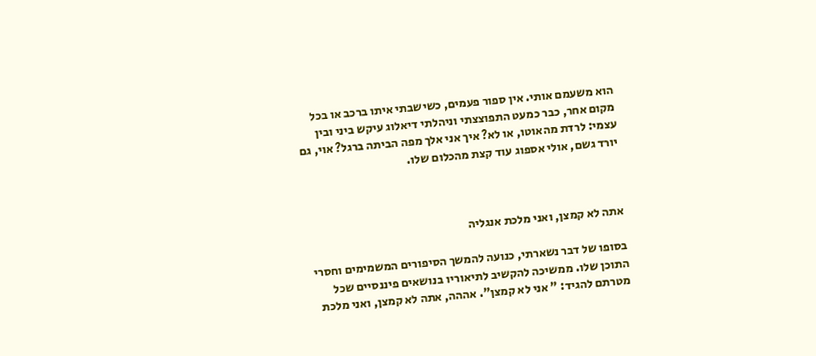הוא משעמם אותי. אין ספור פעמים, כשישבתי איתו ברכב או בכל מקום אחר, כבר כמעט התפוצצתי וניהלתי דיאלוג עיקש ביני ובין עצמי: לרדת מהאוטו, או לא? איך אני אלך מפה הביתה ברגל? אוי, גם יורד גשם, אולי אספוג עוד קצת מהכלום שלו.



אתה לא קמצן, ואני מלכת אנגליה

בסופו של דבר נשארתי, כנועה להמשך הסיפורים המשמימים וחסרי התוכן שלו. ממשיכה להקשיב לתיאוריו בנושאים פיננסיים שכל מטרתם להגיד: " אני לא קמצן". אההה, אתה לא קמצן, ואני מלכת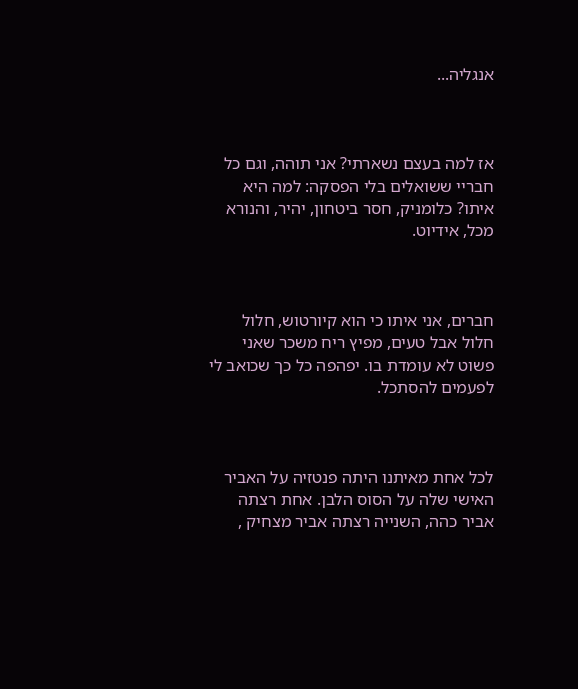אנגליה...



אז למה בעצם נשארתי? אני תוהה, וגם כל חבריי ששואלים בלי הפסקה: למה היא איתו? כלומניק, חסר ביטחון, יהיר, והנורא מכל, אידיוט.



חברים, אני איתו כי הוא קיורטוש, חלול חלול אבל טעים, מפיץ ריח משכר שאני פשוט לא עומדת בו. יפהפה כל כך שכואב לי לפעמים להסתכל.



לכל אחת מאיתנו היתה פנטזיה על האביר האישי שלה על הסוס הלבן. אחת רצתה אביר כהה, השנייה רצתה אביר מצחיק ,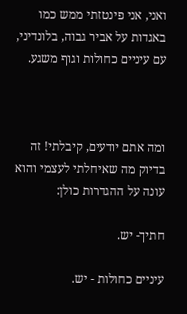ואני, אני פינטזתי ממש כמו באגדות על אביר גבוה, בלונדיני, עם עיניים כחולות וגוף משגע.



ומה אתם יודעים, קיבלתי! זה בדיוק מה שאיחלתי לעצמי והוא עונה על ההגדרות כולן:

חתיך- יש.

עיניים כחולות - יש.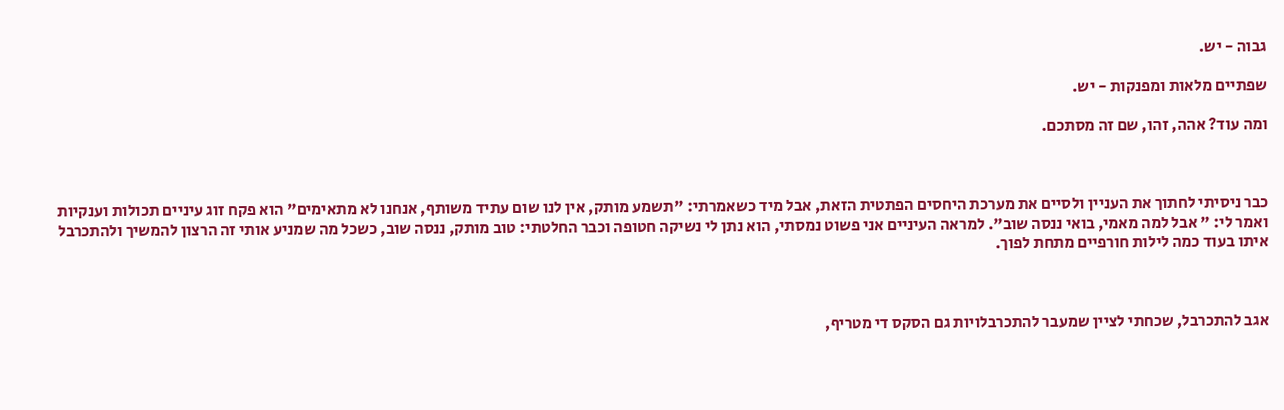גבוה - יש.

שפתיים מלאות ומפנקות - יש.

ומה עוד? אהה, זהו, שם זה מסתכם.



כבר ניסיתי לחתוך את העניין ולסיים את מערכת היחסים הפתטית הזאת, אבל מיד כשאמרתי: "תשמע מותק, אין לנו שום עתיד משותף, אנחנו לא מתאימים" הוא פקח זוג עיניים תכולות וענקיות ואמר לי: " אבל למה מאמי, בואי ננסה שוב". למראה העיניים אני פשוט נמסתי, הוא נתן לי נשיקה חטופה וכבר החלטתי: טוב מותק, ננסה שוב, כשכל מה שמניע אותי זה הרצון להמשיך ולהתכרבל איתו בעוד כמה לילות חורפיים מתחת לפוך.



אגב להתכרבל, שכחתי לציין שמעבר להתכרבלויות גם הסקס די מטריף,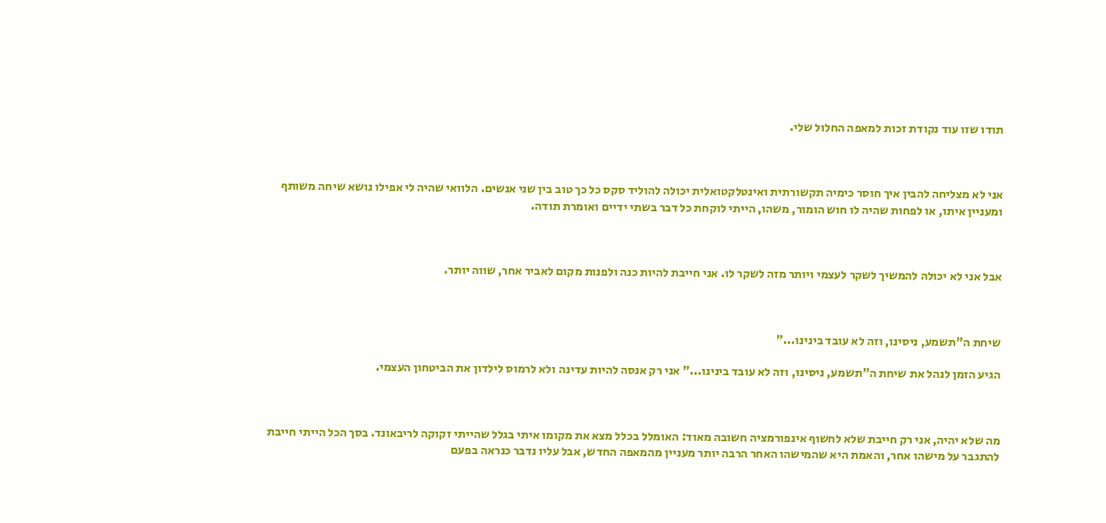תודו שזו עוד נקודת זכות למאפה החלול שלי.



אני לא מצליחה להבין איך חוסר כימיה תקשורתית ואינטלקטואלית יכולה להוליד סקס כל כך טוב בין שני אנשים. הלוואי שהיה לי אפילו נושא שיחה משותף ומעניין איתו, או לפחות שהיה לו חוש הומור, משהו, הייתי לוקחת כל דבר בשתי ידיים ואומרת תודה.



אבל אני לא יכולה להמשיך לשקר לעצמי ויותר מזה לשקר לו. אני חייבת להיות כנה ולפנות מקום לאביר אחר, שווה יותר.



שיחת ה"תשמע, ניסינו, וזה לא עובד בינינו..."

הגיע הזמן לנהל את שיחת ה"תשמע, ניסינו, וזה לא עובד בינינו..." אני רק אנסה להיות עדינה ולא לרמוס לילדון את הביטחון העצמי.



מה שלא יהיה, אני רק חייבת שלא לחשוף אינפורמציה חשובה מאוד: האומלל בכלל מצא את מקומו איתי בגלל שהייתי זקוקה לריבאונד. בסך הכל הייתי חייבת להתגבר על מישהו אחר, והאמת היא שהמישהו האחר הרבה יותר מעניין מהמאפה החדש, אבל עליו נדבר כנראה בפעם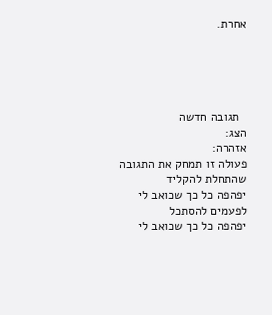אחרת.





  תגובה חדשה
הצג:
אזהרה:
פעולה זו תמחק את התגובה שהתחלת להקליד
יפהפה כל כך שכואב לי לפעמים להסתכל
יפהפה כל כך שכואב לי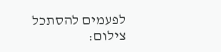לפעמים להסתכל
צילום: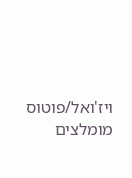ויז'ואל/פוטוס
מומלצים